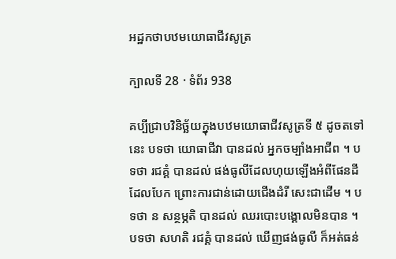អដ្ឋកថាបឋមយោធាជីវសូត្រ

ក្បាលទី 28 · ទំព័រ 938

គប្បីជ្រាបវិនិច្ឆ័យក្នុងបឋមយោធាជីវសូត្រទី ៥ ដូចតទៅនេះ បទថា យោធាជីវា បានដល់ អ្នកចម្បាំងអាជីព ។ បទថា រជគ្គំ បានដល់ ផង់ធូលីដែលហុយឡើងអំពីផែនដីដែលបែក ព្រោះការជាន់ដោយជើងដំរី សេះជាដើម ។ បទថា ន សន្ថម្ភតិ បានដល់ ឈរបោះបង្គោលមិនបាន ។ បទថា សហតិ រជគ្គំ បានដល់ ឃើញផង់ធូលី ក៏អត់ធន់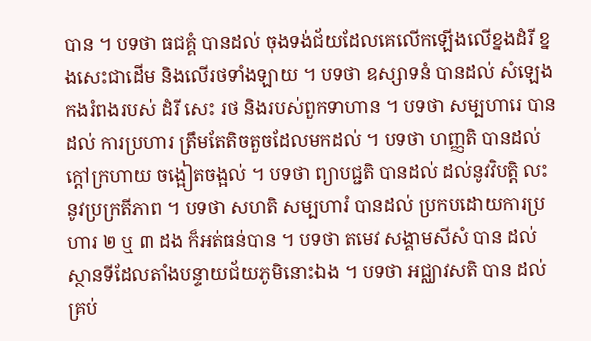បាន ។ បទថា ធជគ្គំ បានដល់ ចុងទង់ជ័យដែលគេលើកឡើងលើខ្នងដំរី ខ្នងសេះជាដើម និងលើរថទាំងឡាយ ។ បទថា ឧស្សាទនំ បានដល់ សំឡេងកងរំពងរបស់ ដំរី សេះ រថ និងរបស់ពួកទាហាន ។ បទថា សម្បហារេ បានដល់ ការប្រហារ ត្រឹមតែតិចតួចដែលមកដល់ ។ បទថា ហញ្ញតិ បានដល់ ក្តៅក្រហាយ ចង្អៀតចង្អល់ ។ បទថា ព្យាបជ្ជតិ បានដល់ ដល់នូវវិបត្តិ លះ នូវប្រក្រតីភាព ។ បទថា សហតិ សម្បហារំ បានដល់ ប្រកបដោយការប្រហារ ២ ឬ ៣ ដង ក៏អត់ធន់បាន ។ បទថា តមេវ សង្គាមសីសំ បាន ដល់ ស្ថានទីដែលតាំងបន្ទាយជ័យភូមិនោះឯង ។ បទថា អជ្ឈាវសតិ បាន ដល់ គ្រប់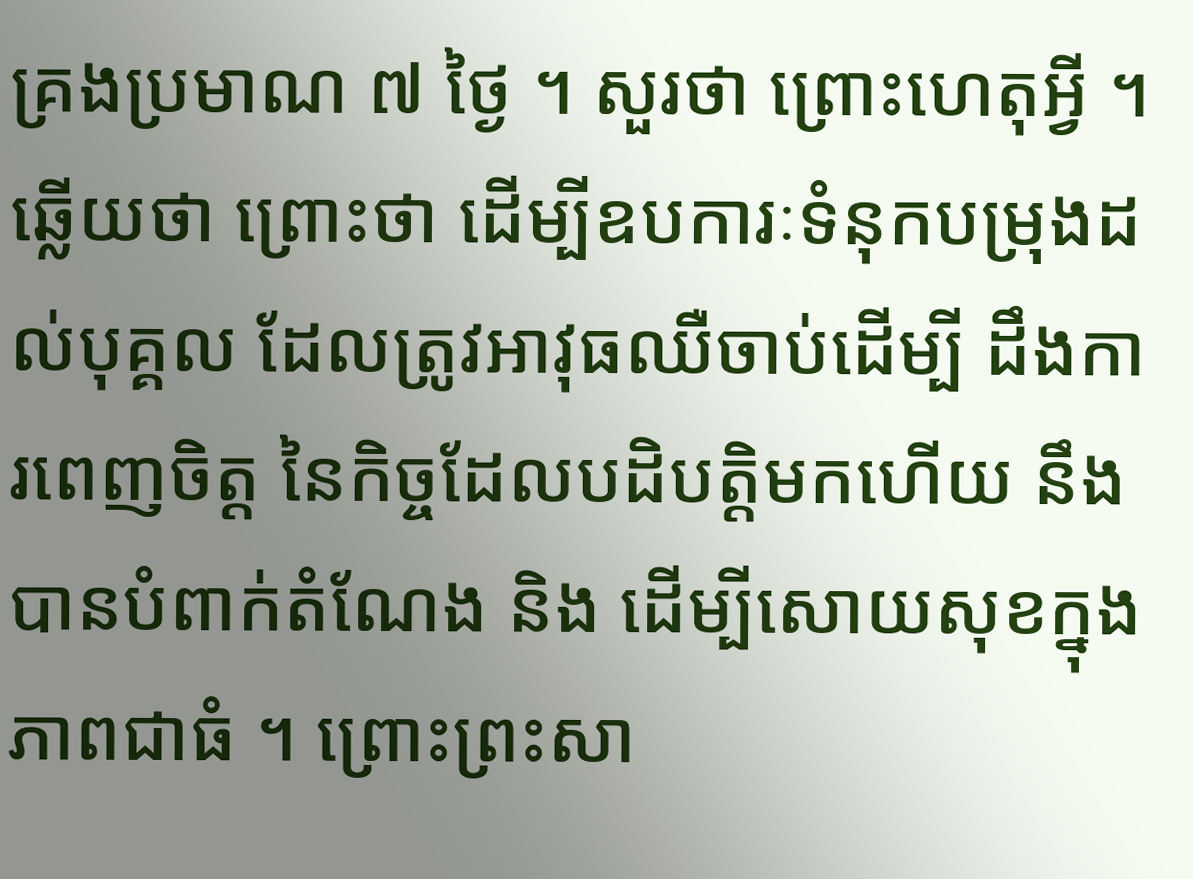គ្រងប្រមាណ ៧ ថ្ងៃ ។ សួរថា ព្រោះហេតុអ្វី ។ ឆ្លើយថា ព្រោះថា ដើម្បីឧបការៈទំនុកបម្រុងដល់បុគ្គល ដែលត្រូវអាវុធឈឺចាប់ដើម្បី ដឹងការពេញចិត្ត នៃកិច្ចដែលបដិបត្តិមកហើយ នឹងបានបំពាក់តំណែង និង ដើម្បីសោយសុខក្នុងភាពជាធំ ។ ព្រោះព្រះសា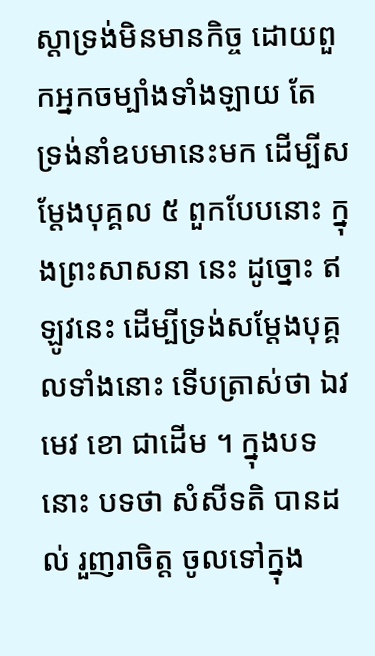ស្តាទ្រង់មិនមានកិច្ច ដោយពួកអ្នកចម្បាំងទាំងឡាយ តែ ទ្រង់នាំឧបមានេះមក ដើម្បីសម្តែងបុគ្គល ៥ ពួកបែបនោះ ក្នុងព្រះសាសនា នេះ ដូច្នោះ ឥឡូវនេះ ដើម្បីទ្រង់សម្តែងបុគ្គលទាំងនោះ ទើបត្រាស់ថា ឯវមេវ ខោ ជាដើម ។ ក្នុងបទនោះ បទថា សំសីទតិ បានដល់ រួញរាចិត្ត ចូលទៅក្នុង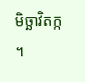មិច្ឆាវិតក្ក ។